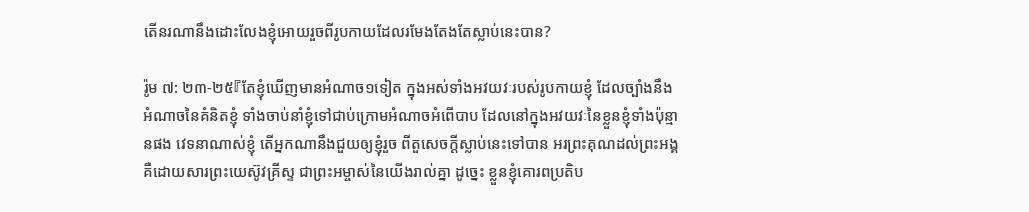តើនរណានឹងដោះលែងខ្ញុំអោយរួចពីរូបកាយដែលរមែងតែងតែស្លាប់នេះបាន?

រ៉ូម ៧: ២៣-២៥『តែខ្ញុំឃើញមានអំណាច១ទៀត ក្នុងអស់ទាំងអវយវៈរបស់រូបកាយខ្ញុំ ដែលច្បាំងនឹងអំណាចនៃគំនិតខ្ញុំ ទាំងចាប់នាំខ្ញុំទៅជាប់ក្រោមអំណាចអំពើបាប ដែលនៅក្នុងអវយវៈនៃខ្លួនខ្ញុំទាំងប៉ុន្មានផង វេទនាណាស់ខ្ញុំ តើអ្នកណានឹងជួយឲ្យខ្ញុំរួច ពីតួសេចក្ដីស្លាប់នេះទៅបាន អរព្រះគុណដល់ព្រះអង្គ គឺដោយសារព្រះយេស៊ូវគ្រីស្ទ ជាព្រះអម្ចាស់នៃយើងរាល់គ្នា ដូច្នេះ ខ្លួនខ្ញុំគោរពប្រតិប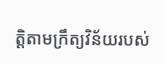ត្តិតាមក្រឹត្យវិន័យរបស់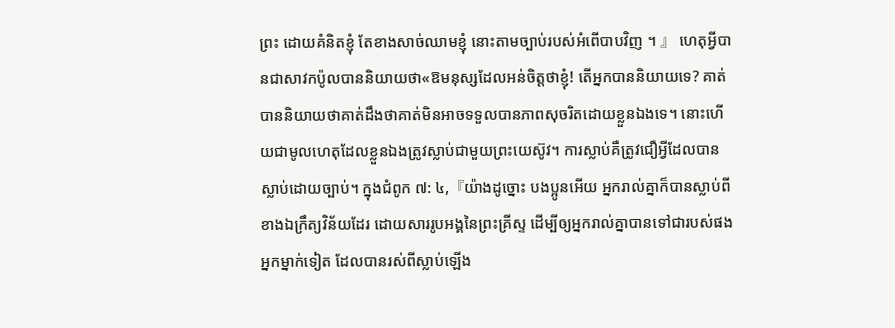ព្រះ ដោយគំនិតខ្ញុំ តែខាងសាច់ឈាមខ្ញុំ នោះតាមច្បាប់របស់អំពើបាបវិញ ។ 』 ហេតុអ្វីបានជាសាវកប៉ូលបាននិយាយថា«ឱមនុស្សដែលអន់ចិត្តថាខ្ញុំ! តើអ្នកបាននិយាយទេ? គាត់បាននិយាយថាគាត់ដឹងថាគាត់មិនអាចទទួលបានភាពសុចរិតដោយខ្លួនឯងទេ។ នោះហើយជាមូលហេតុដែលខ្លួនឯងត្រូវស្លាប់ជាមួយព្រះយេស៊ូវ។ ការស្លាប់គឺត្រូវជឿអ្វីដែលបានស្លាប់ដោយច្បាប់។ ក្នុងជំពូក ៧: ៤,『យ៉ាងដូច្នោះ បងប្អូនអើយ អ្នករាល់គ្នាក៏បានស្លាប់ពីខាងឯក្រឹត្យវិន័យដែរ ដោយសាររូបអង្គនៃព្រះគ្រីស្ទ ដើម្បីឲ្យអ្នករាល់គ្នាបានទៅជារបស់ផងអ្នកម្នាក់ទៀត ដែលបានរស់ពីស្លាប់ឡើង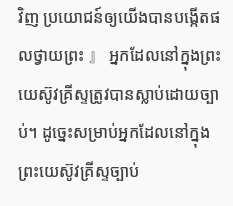វិញ ប្រយោជន៍ឲ្យយើងបានបង្កើតផលថ្វាយព្រះ 』 អ្នកដែលនៅក្នុងព្រះយេស៊ូវគ្រីស្ទត្រូវបានស្លាប់ដោយច្បាប់។ ដូច្នេះសម្រាប់អ្នកដែលនៅក្នុងព្រះយេស៊ូវគ្រីស្ទច្បាប់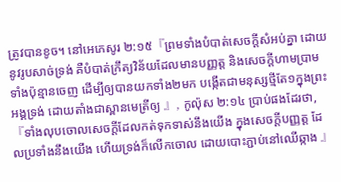ត្រូវបានខូច។ នៅអេភេសូរ ២:១៥『ព្រមទាំងបំបាត់សេចក្ដីសំអប់គ្នា ដោយនូវរូបសាច់ទ្រង់ គឺបំបាត់ក្រឹត្យវិន័យដែលមានបញ្ញត្ត និងសេចក្ដីហាមប្រាមទាំងប៉ុន្មានចេញ ដើម្បីឲ្យបានយកទាំង២មក បង្កើតជាមនុស្សថ្មីតែ១ក្នុងព្រះអង្គទ្រង់ ដោយតាំងជាស្ពានមេត្រីឲ្យ 』, កូល៉ុស ២:១៤ ប្រាប់ផងដែរថា, 『ទាំងលុបចោលសេចក្ដីដែលកត់ទុកទាស់នឹងយើង ក្នុងសេចក្ដីបញ្ញត្ត ដែលប្រទាំងនឹងយើង ហើយទ្រង់ក៏លើកចោល ដោយបោះភ្ជាប់នៅឈើឆ្កាង 』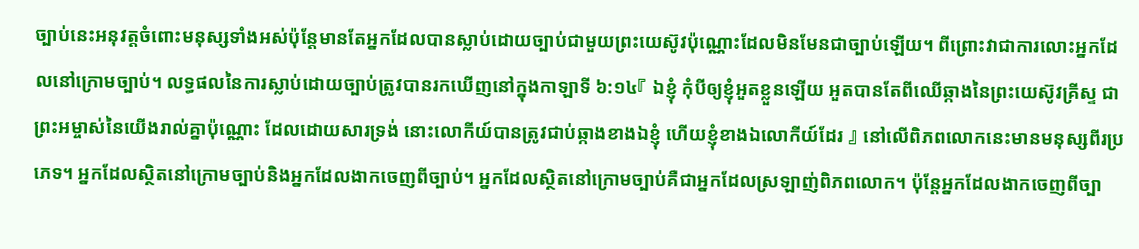ច្បាប់នេះអនុវត្តចំពោះមនុស្សទាំងអស់ប៉ុន្តែមានតែអ្នកដែលបានស្លាប់ដោយច្បាប់ជាមួយព្រះយេស៊ូវប៉ុណ្ណោះដែលមិនមែនជាច្បាប់ឡើយ។ ពីព្រោះវាជាការលោះអ្នកដែលនៅក្រោមច្បាប់។ លទ្ធផលនៃការស្លាប់ដោយច្បាប់ត្រូវបានរកឃើញនៅក្នុងកាឡាទី ៦:១៤『 ឯខ្ញុំ កុំបីឲ្យខ្ញុំអួតខ្លួនឡើយ អួតបានតែពីឈើឆ្កាងនៃព្រះយេស៊ូវគ្រីស្ទ ជាព្រះអម្ចាស់នៃយើងរាល់គ្នាប៉ុណ្ណោះ ដែលដោយសារទ្រង់ នោះលោកីយ៍បានត្រូវជាប់ឆ្កាងខាងឯខ្ញុំ ហើយខ្ញុំខាងឯលោកីយ៍ដែរ 』 នៅលើពិភពលោកនេះមានមនុស្សពីរប្រភេទ។ អ្នកដែលស្ថិតនៅក្រោមច្បាប់និងអ្នកដែលងាកចេញពីច្បាប់។ អ្នកដែលស្ថិតនៅក្រោមច្បាប់គឺជាអ្នកដែលស្រឡាញ់ពិភពលោក។ ប៉ុន្តែអ្នកដែលងាកចេញពីច្បា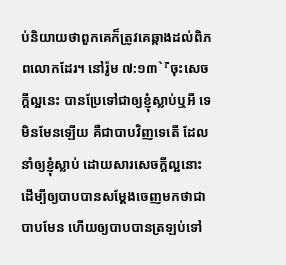ប់និយាយថាពួកគេក៏ត្រូវគេឆ្កាងដល់ពិភពលោកដែរ។ នៅរ៉ូម ៧:១៣`『ចុះសេចក្ដីល្អនេះ បានប្រែទៅជាឲ្យខ្ញុំស្លាប់ឬអី ទេ មិនមែនឡើយ គឺជាបាបវិញទេតើ ដែលនាំឲ្យខ្ញុំស្លាប់ ដោយសារសេចក្ដីល្អនោះ ដើម្បីឲ្យបាបបានសម្ដែងចេញមកថាជាបាបមែន ហើយឲ្យបាបបានត្រឡប់ទៅ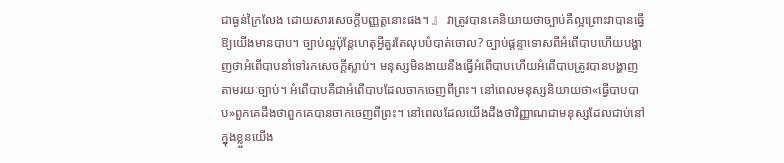ជាធ្ងន់ក្រៃលែង ដោយសារសេចក្ដីបញ្ញត្តនោះផង។ 』 វាត្រូវបានគេនិយាយថាច្បាប់គឺល្អព្រោះវាបានធ្វើឱ្យយើងមានបាប។ ច្បាប់ល្អប៉ុន្តែហេតុអ្វីគួរតែលុបបំបាត់ចោល? ច្បាប់ផ្តន្ទាទោសពីអំពើបាបហើយបង្ហាញថាអំពើបាបនាំទៅរកសេចក្តីស្លាប់។ មនុស្សមិនងាយនឹងធ្វើអំពើបាបហើយអំពើបាបត្រូវបានបង្ហាញតាមរយៈច្បាប់។ អំពើបាបគឺជាអំពើបាបដែលចាកចេញពីព្រះ។ នៅពេលមនុស្សនិយាយថា«ធ្វើបាបបាប»ពួកគេដឹងថាពួកគេបានចាកចេញពីព្រះ។ នៅពេលដែលយើងដឹងថាវិញ្ញាណជាមនុស្សដែលជាប់នៅក្នុងខ្លួនយើង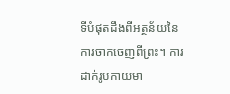ទីបំផុតដឹងពីអត្ថន័យនៃការចាកចេញពីព្រះ។ ការដាក់រូបកាយមា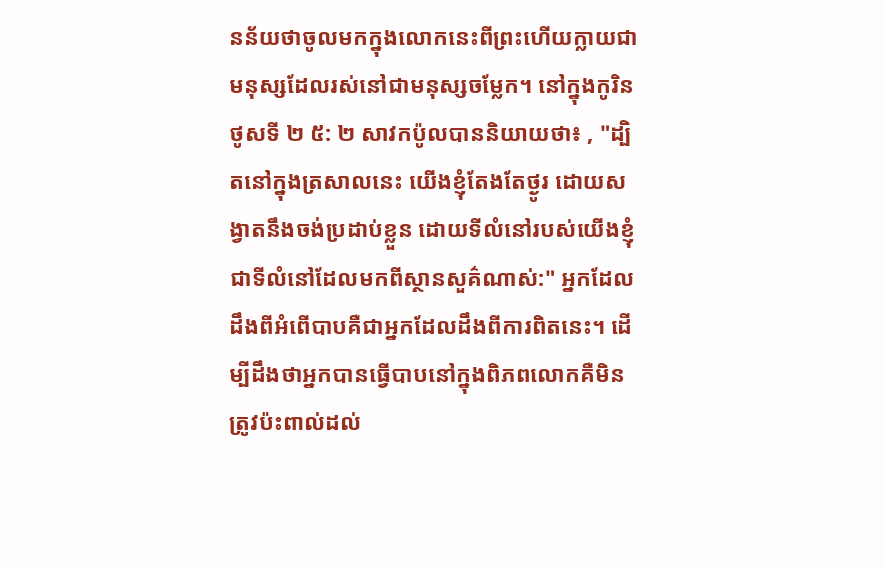នន័យថាចូលមកក្នុងលោកនេះពីព្រះហើយក្លាយជាមនុស្សដែលរស់នៅជាមនុស្សចម្លែក។ នៅក្នុងកូរិនថូសទី ២ ៥: ២ សាវកប៉ូលបាននិយាយថា៖ , "ដ្បិតនៅក្នុងត្រសាលនេះ យើងខ្ញុំតែងតែថ្ងូរ ដោយសង្វាតនឹងចង់ប្រដាប់ខ្លួន ដោយទីលំនៅរបស់យើងខ្ញុំ ជាទីលំនៅដែលមកពីស្ថានសួគ៌ណាស់:" អ្នកដែលដឹងពីអំពើបាបគឺជាអ្នកដែលដឹងពីការពិតនេះ។ ដើម្បីដឹងថាអ្នកបានធ្វើបាបនៅក្នុងពិភពលោកគឺមិនត្រូវប៉ះពាល់ដល់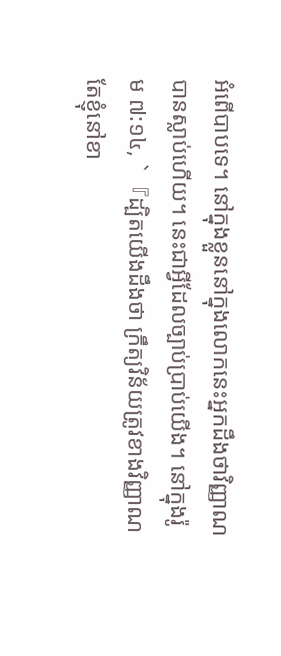អំពើបាបទេ។ នៅក្នុងខ្លួននៅក្នុងលោកនេះអ្នកដឹងថាវិញ្ញាណបានស្លាប់ហើយ។ នេះជាអ្វីដែលច្បាប់ប្រាប់យើង។ នៅក្នុងរ៉ូម ៧:១៤, `『ដ្បិតយើងដឹងថា ក្រឹត្យវិន័យត្រូវខាងវិញ្ញាណ តែខ្ញុំនៅខា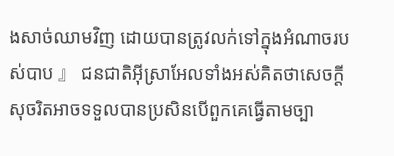ងសាច់ឈាមវិញ ដោយបានត្រូវលក់ទៅក្នុងអំណាចរបស់បាប 』 ជនជាតិអ៊ីស្រាអែលទាំងអស់គិតថាសេចក្តីសុចរិតអាចទទួលបានប្រសិនបើពួកគេធ្វើតាមច្បា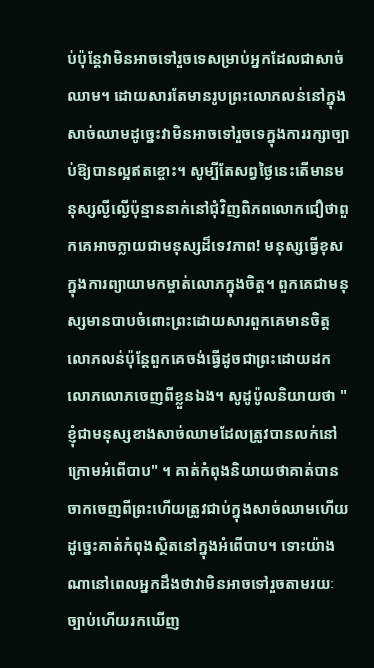ប់ប៉ុន្តែវាមិនអាចទៅរួចទេសម្រាប់អ្នកដែលជាសាច់ឈាម។ ដោយសារតែមានរូបព្រះលោភលន់នៅក្នុងសាច់ឈាមដូច្នេះវាមិនអាចទៅរួចទេក្នុងការរក្សាច្បាប់ឱ្យបានល្អឥតខ្ចោះ។ សូម្បីតែសព្វថ្ងៃនេះតើមានមនុស្សល្ងីល្ងើប៉ុន្មាននាក់នៅជុំវិញពិភពលោកជឿថាពួកគេអាចក្លាយជាមនុស្សដ៏ទេវភាព! មនុស្សធ្វើខុសក្នុងការព្យាយាមកម្ចាត់លោភក្នុងចិត្ត។ ពួកគេជាមនុស្សមានបាបចំពោះព្រះដោយសារពួកគេមានចិត្ដលោភលន់ប៉ុន្តែពួកគេចង់ធ្វើដូចជាព្រះដោយដកលោភលោភចេញពីខ្លួនឯង។ សូដូប៉ូលនិយាយថា "ខ្ញុំជាមនុស្សខាងសាច់ឈាមដែលត្រូវបានលក់នៅក្រោមអំពើបាប" ។ គាត់កំពុងនិយាយថាគាត់បានចាកចេញពីព្រះហើយត្រូវជាប់ក្នុងសាច់ឈាមហើយដូច្នេះគាត់កំពុងស្ថិតនៅក្នុងអំពើបាប។ ទោះយ៉ាងណានៅពេលអ្នកដឹងថាវាមិនអាចទៅរួចតាមរយៈច្បាប់ហើយរកឃើញ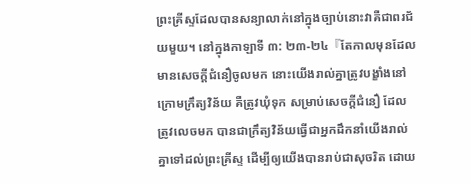ព្រះគ្រីស្ទដែលបានសន្យាលាក់នៅក្នុងច្បាប់នោះវាគឺជាពរជ័យមួយ។ នៅក្នុងកាឡាទី ៣: ២៣-២៤『តែកាលមុនដែលមានសេចក្ដីជំនឿចូលមក នោះយើងរាល់គ្នាត្រូវបង្ខាំងនៅក្រោមក្រឹត្យវិន័យ គឺត្រូវឃុំទុក សម្រាប់សេចក្ដីជំនឿ ដែលត្រូវលេចមក បានជាក្រឹត្យវិន័យធ្វើជាអ្នកដឹកនាំយើងរាល់គ្នាទៅដល់ព្រះគ្រីស្ទ ដើម្បីឲ្យយើងបានរាប់ជាសុចរិត ដោយ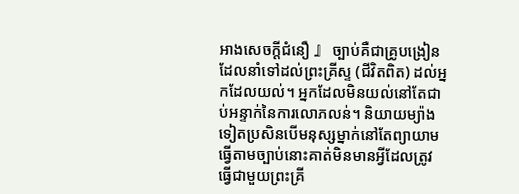អាងសេចក្ដីជំនឿ 』 ច្បាប់គឺជាគ្រូបង្រៀនដែលនាំទៅដល់ព្រះគ្រីស្ទ (ជីវិតពិត) ដល់អ្នកដែលយល់។ អ្នកដែលមិនយល់នៅតែជាប់អន្ទាក់នៃការលោភលន់។ និយាយម្យ៉ាងទៀតប្រសិនបើមនុស្សម្នាក់នៅតែព្យាយាមធ្វើតាមច្បាប់នោះគាត់មិនមានអ្វីដែលត្រូវធ្វើជាមួយព្រះគ្រី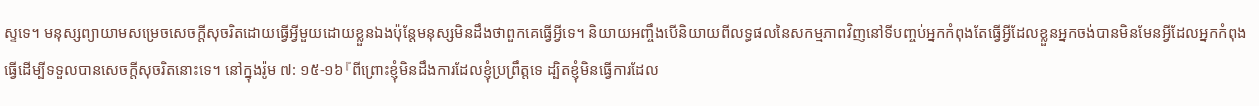ស្ទទេ។ មនុស្សព្យាយាមសម្រេចសេចក្ដីសុចរិតដោយធ្វើអ្វីមួយដោយខ្លួនឯងប៉ុន្តែមនុស្សមិនដឹងថាពួកគេធ្វើអ្វីទេ។ និយាយអញ្ចឹងបើនិយាយពីលទ្ធផលនៃសកម្មភាពវិញនៅទីបញ្ចប់អ្នកកំពុងតែធ្វើអ្វីដែលខ្លួនអ្នកចង់បានមិនមែនអ្វីដែលអ្នកកំពុងធ្វើដើម្បីទទួលបានសេចក្តីសុចរិតនោះទេ។ នៅក្នុងរ៉ូម ៧: ១៥-១៦『ពីព្រោះខ្ញុំមិនដឹងការដែលខ្ញុំប្រព្រឹត្តទេ ដ្បិតខ្ញុំមិនធ្វើការដែល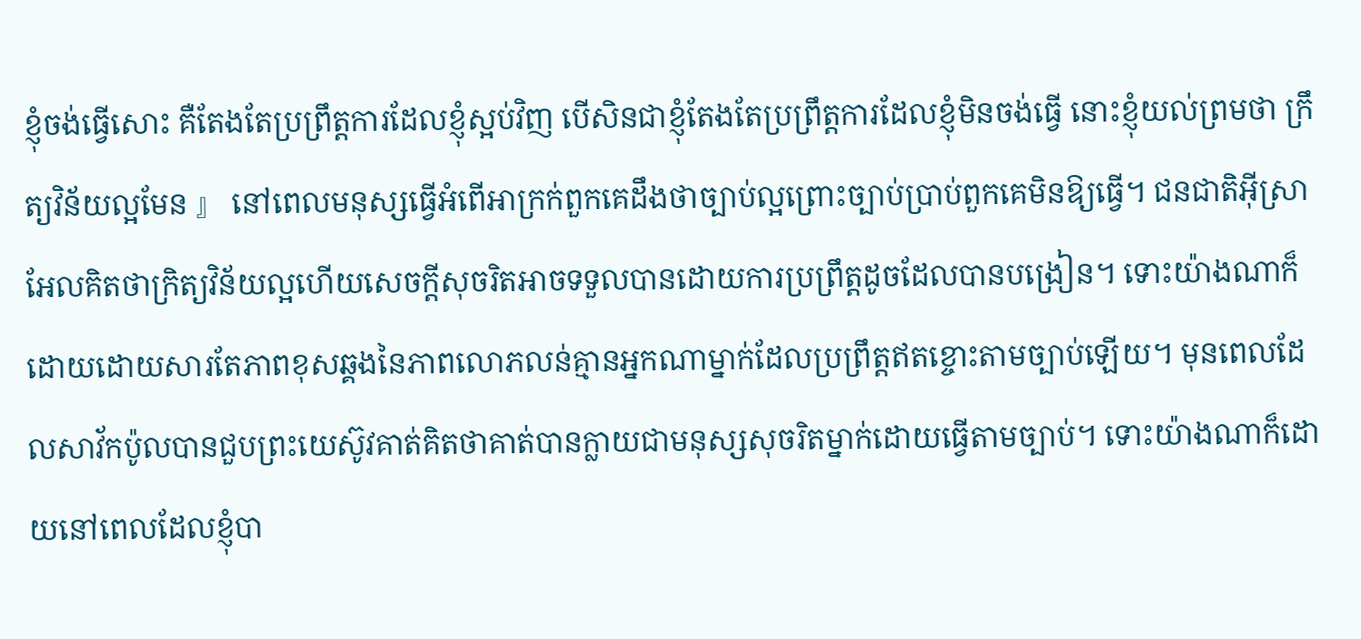ខ្ញុំចង់ធ្វើសោះ គឺតែងតែប្រព្រឹត្តការដែលខ្ញុំស្អប់វិញ បើសិនជាខ្ញុំតែងតែប្រព្រឹត្តការដែលខ្ញុំមិនចង់ធ្វើ នោះខ្ញុំយល់ព្រមថា ក្រឹត្យវិន័យល្អមែន 』 នៅពេលមនុស្សធ្វើអំពើអាក្រក់ពួកគេដឹងថាច្បាប់ល្អព្រោះច្បាប់ប្រាប់ពួកគេមិនឱ្យធ្វើ។ ជនជាតិអ៊ីស្រាអែលគិតថាក្រិត្យវិន័យល្អហើយសេចក្ដីសុចរិតអាចទទួលបានដោយការប្រព្រឹត្ដដូចដែលបានបង្រៀន។ ទោះយ៉ាងណាក៏ដោយដោយសារតែភាពខុសឆ្គងនៃភាពលោភលន់គ្មានអ្នកណាម្នាក់ដែលប្រព្រឹត្ដឥតខ្ចោះតាមច្បាប់ឡើយ។ មុនពេលដែលសាវ័កប៉ូលបានជួបព្រះយេស៊ូវគាត់គិតថាគាត់បានក្លាយជាមនុស្សសុចរិតម្នាក់ដោយធ្វើតាមច្បាប់។ ទោះយ៉ាងណាក៏ដោយនៅពេលដែលខ្ញុំបា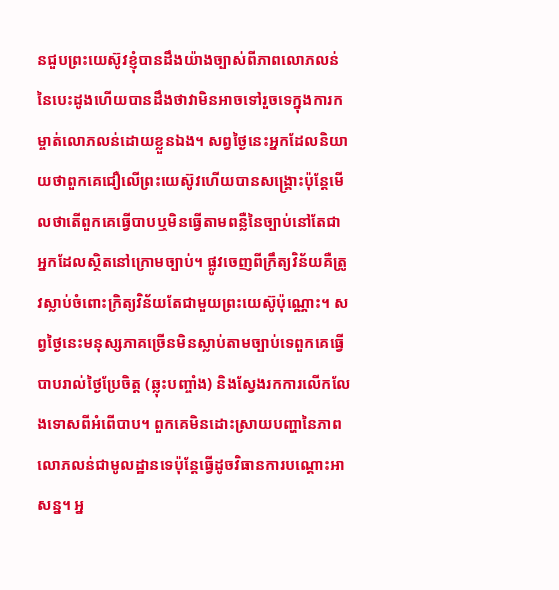នជួបព្រះយេស៊ូវខ្ញុំបានដឹងយ៉ាងច្បាស់ពីភាពលោភលន់នៃបេះដូងហើយបានដឹងថាវាមិនអាចទៅរួចទេក្នុងការកម្ចាត់លោភលន់ដោយខ្លួនឯង។ សព្វថ្ងៃនេះអ្នកដែលនិយាយថាពួកគេជឿលើព្រះយេស៊ូវហើយបានសង្រ្គោះប៉ុន្តែមើលថាតើពួកគេធ្វើបាបឬមិនធ្វើតាមពន្លឺនៃច្បាប់នៅតែជាអ្នកដែលស្ថិតនៅក្រោមច្បាប់។ ផ្លូវចេញពីក្រឹត្យវិន័យគឺត្រូវស្លាប់ចំពោះក្រិត្យវិន័យតែជាមួយព្រះយេស៊ូប៉ុណ្ណោះ។ សព្វថ្ងៃនេះមនុស្សភាគច្រើនមិនស្លាប់តាមច្បាប់ទេពួកគេធ្វើបាបរាល់ថ្ងៃប្រែចិត្ត (ឆ្លុះបញ្ចាំង) និងស្វែងរកការលើកលែងទោសពីអំពើបាប។ ពួកគេមិនដោះស្រាយបញ្ហានៃភាពលោភលន់ជាមូលដ្ឋានទេប៉ុន្តែធ្វើដូចវិធានការបណ្តោះអាសន្ន។ អ្ន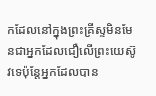កដែលនៅក្នុងព្រះគ្រីស្ទមិនមែនជាអ្នកដែលជឿលើព្រះយេស៊ូវទេប៉ុន្តែអ្នកដែលបាន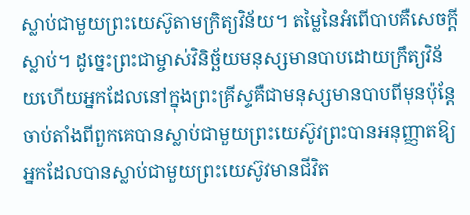ស្លាប់ជាមួយព្រះយេស៊ូតាមក្រិត្យវិន័យ។ តម្លៃនៃអំពើបាបគឺសេចក្ដីស្លាប់។ ដូច្នេះព្រះជាម្ចាស់វិនិច្ឆ័យមនុស្សមានបាបដោយក្រឹត្យវិន័យហើយអ្នកដែលនៅក្នុងព្រះគ្រីស្ទគឺជាមនុស្សមានបាបពីមុនប៉ុន្តែចាប់តាំងពីពួកគេបានស្លាប់ជាមួយព្រះយេស៊ូវព្រះបានអនុញ្ញាតឱ្យអ្នកដែលបានស្លាប់ជាមួយព្រះយេស៊ូវមានជីវិត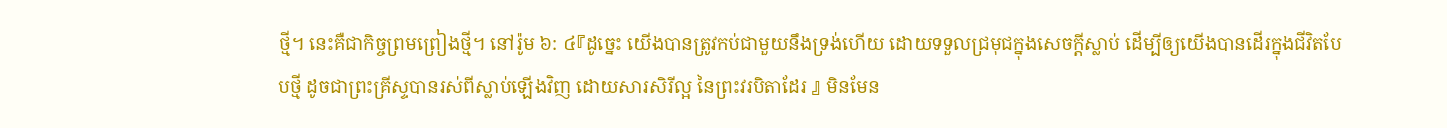ថ្មី។ នេះគឺជាកិច្ចព្រមព្រៀងថ្មី។ នៅរ៉ូម ៦: ៤『ដូច្នេះ យើងបានត្រូវកប់ជាមួយនឹងទ្រង់ហើយ ដោយទទួលជ្រមុជក្នុងសេចក្ដីស្លាប់ ដើម្បីឲ្យយើងបានដើរក្នុងជីវិតបែបថ្មី ដូចជាព្រះគ្រីស្ទបានរស់ពីស្លាប់ឡើងវិញ ដោយសារសិរីល្អ នៃព្រះវរបិតាដែរ 』 មិនមែន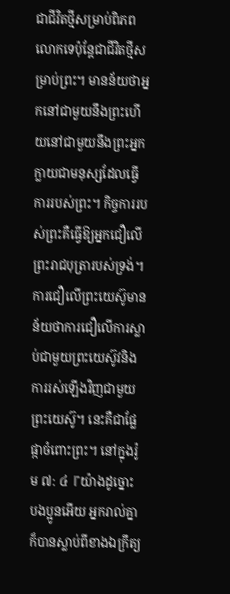ជាជីវិតថ្មីសម្រាប់ពិភពលោកទេប៉ុន្តែជាជីវិតថ្មីសម្រាប់ព្រះ។ មានន័យថាអ្នកនៅជាមួយនឹងព្រះហើយនៅជាមួយនឹងព្រះអ្នកក្លាយជាមនុស្សដែលធ្វើការរបស់ព្រះ។ កិច្ចការរបស់ព្រះគឺធ្វើឱ្យអ្នកជឿលើព្រះរាជបុត្រារបស់ទ្រង់។ ការជឿលើព្រះយេស៊ូមានន័យថាការជឿលើការស្លាប់ជាមួយព្រះយេស៊ូវនិងការរស់ឡើងវិញជាមួយព្រះយេស៊ូ។ នេះគឺជាផ្លែផ្កាចំពោះព្រះ។ នៅក្នុងរ៉ូម ៧: ៤『យ៉ាងដូច្នោះ បងប្អូនអើយ អ្នករាល់គ្នាក៏បានស្លាប់ពីខាងឯក្រឹត្យ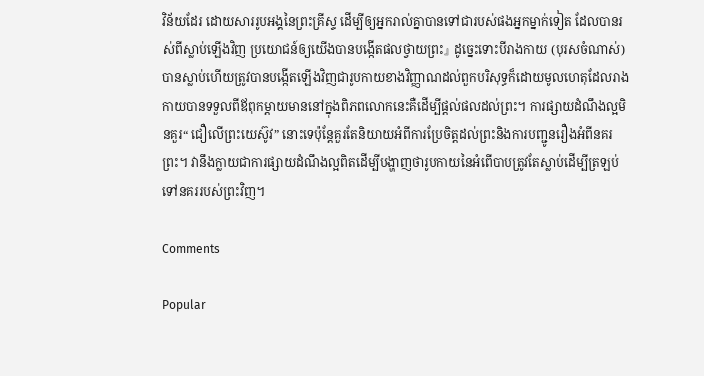វិន័យដែរ ដោយសាររូបអង្គនៃព្រះគ្រីស្ទ ដើម្បីឲ្យអ្នករាល់គ្នាបានទៅជារបស់ផងអ្នកម្នាក់ទៀត ដែលបានរស់ពីស្លាប់ឡើងវិញ ប្រយោជន៍ឲ្យយើងបានបង្កើតផលថ្វាយព្រះ』 ដូច្នេះទោះបីរាងកាយ (បុរសចំណាស់) បានស្លាប់ហើយត្រូវបានបង្កើតឡើងវិញជារូបកាយខាងវិញ្ញាណដល់ពួកបរិសុទ្ធក៏ដោយមូលហេតុដែលរាងកាយបានទទួលពីឪពុកម្តាយមាននៅក្នុងពិភពលោកនេះគឺដើម្បីផ្តល់ផលដល់ព្រះ។ ការផ្សាយដំណឹងល្អមិនគួរ“ ជឿលើព្រះយេស៊ូវ” នោះទេប៉ុន្តែគួរតែនិយាយអំពីការប្រែចិត្តដល់ព្រះនិងការបញ្ជូនរឿងអំពីនគរព្រះ។ វានឹងក្លាយជាការផ្សាយដំណឹងល្អពិតដើម្បីបង្ហាញថារូបកាយនៃអំពើបាបត្រូវតែស្លាប់ដើម្បីត្រឡប់ទៅនគររបស់ព្រះវិញ។

Comments

Popular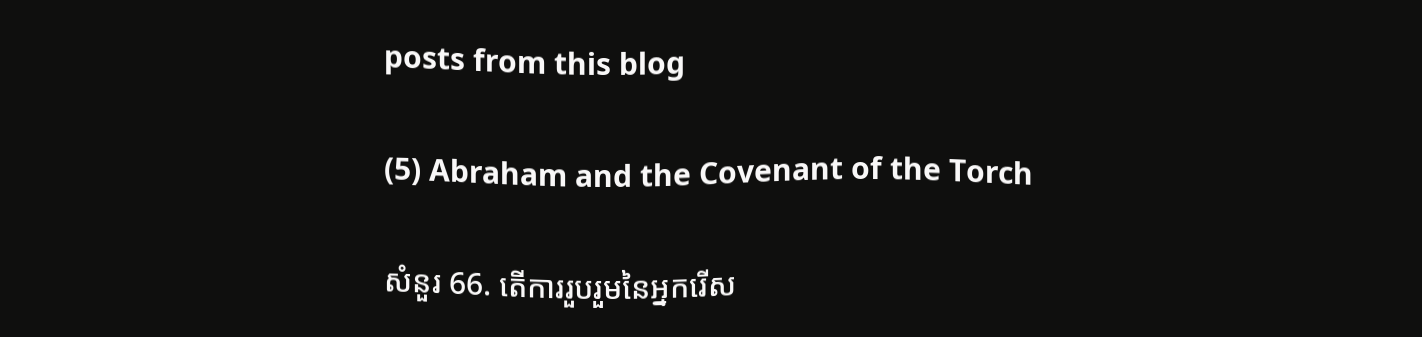posts from this blog

(5) Abraham and the Covenant of the Torch

សំនួរ 66. តើការរួបរួមនៃអ្នករើស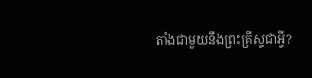តាំងជាមួយនឹងព្រះគ្រីស្ទជាអ្វី?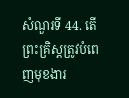សំណួរទី 44. តើព្រះគ្រិស្តត្រូវបំពេញមុខងារ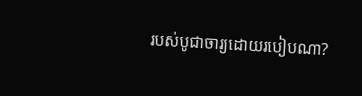របស់បូជាចារ្យដោយរបៀបណា?